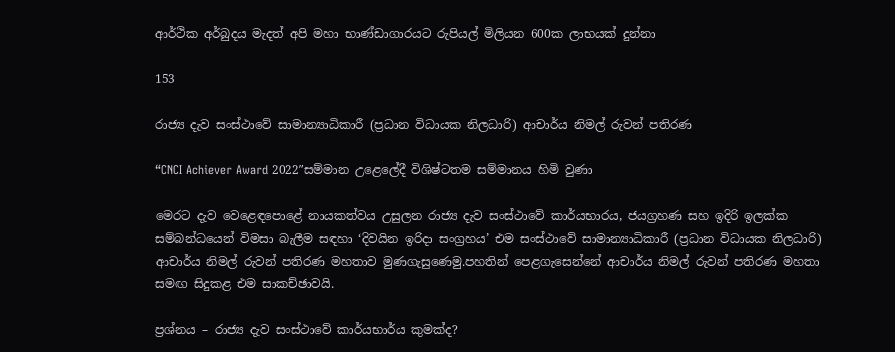ආර්ථික අර්බුදය මැදත් අපි මහා භාණ්ඩාගාරයට රුපියල් මිලියන 600ක ලාභයක් දුන්නා

153

රාජ්‍ය දැව සංස්ථාවේ සාමාන්‍යාධිකාරී (ප්‍රධාන විධායක නිලධාරි) ආචාර්ය නිමල් රුවන් පතිරණ

“CNCI Achiever Award 2022″සම්මාන උළෙලේදී විශිෂ්ටතම සම්මානය හිමි වුණා

මෙරට දැව වෙළෙඳපොළේ නායකත්වය උසුලන රාජ්‍ය දැව සංස්ථාවේ කාර්යභාරය, ජයග්‍රහණ සහ ඉදිරි ඉලක්ක සම්බන්ධයෙන් විමසා බැලීම සඳහා ‘දිවයින ඉරිදා සංග්‍රහය’ එම සංස්ථාවේ සාමාන්‍යාධිකාරී (ප්‍රධාන විධායක නිලධාරි) ආචාර්ය නිමල් රුවන් පතිරණ මහතාව මුණගැසුණෙමු.පහතින් පෙළගැසෙන්නේ ආචාර්ය නිමල් රුවන් පතිරණ මහතා සමඟ සිදුකළ එම සාකච්ඡාවයි.

ප්‍රශ්නය – රාජ්‍ය දැව සංස්ථාවේ කාර්යභාර්ය කුමක්ද?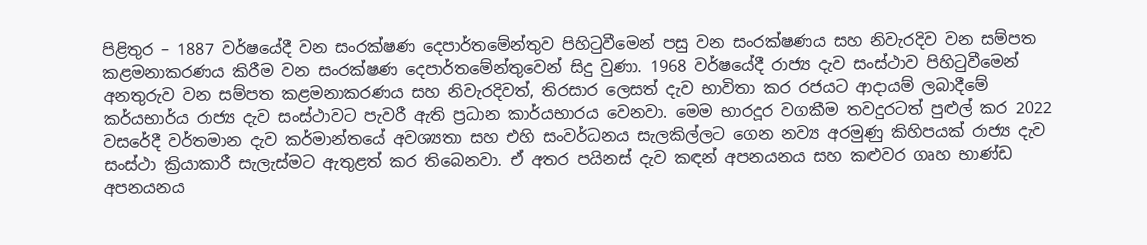පිළිතුර – 1887 වර්ෂයේදී වන සංරක්ෂණ දෙපාර්තමේන්තුව පිහිටුවීමෙන් පසු වන සංරක්ෂණය සහ නිවැරදිව වන සම්පත කළමනාකරණය කිරීම වන සංරක්ෂණ දෙපාර්තමේන්තුවෙන් සිදු වුණා. 1968 වර්ෂයේදී රාජ්‍ය දැව සංස්ථාව පිහිටුවීමෙන් අනතුරුව වන සම්පත කළමනාකරණය සහ නිවැරදිවත්, තිරසාර ලෙසත් දැව භාවිතා කර රජයට ආදායම් ලබාදීමේ කර්යභාර්ය රාජ්‍ය දැව සංස්ථාවට පැවරී ඇති ප්‍රධාන කාර්යභාරය වෙනවා. මෙම භාරදූර වගකීම තවදුරටත් පුළුල් කර 2022 වසරේදී වර්තමාන දැව කර්මාන්තයේ අවශ්‍යතා සහ එහි සංවර්ධනය සැලකිල්ලට ගෙන නව්‍ය අරමුණු කිහිපයක් රාජ්‍ය දැව සංස්ථා ක්‍රියාකාරී සැලැස්මට ඇතුළත් කර තිබෙනවා. ඒ අතර පයිනස් දැව කඳන් අපනයනය සහ කළුවර ගෘහ භාණ්ඩ අපනයනය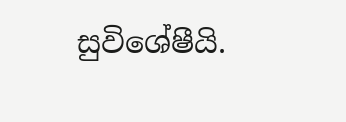සුවිශේෂීයි.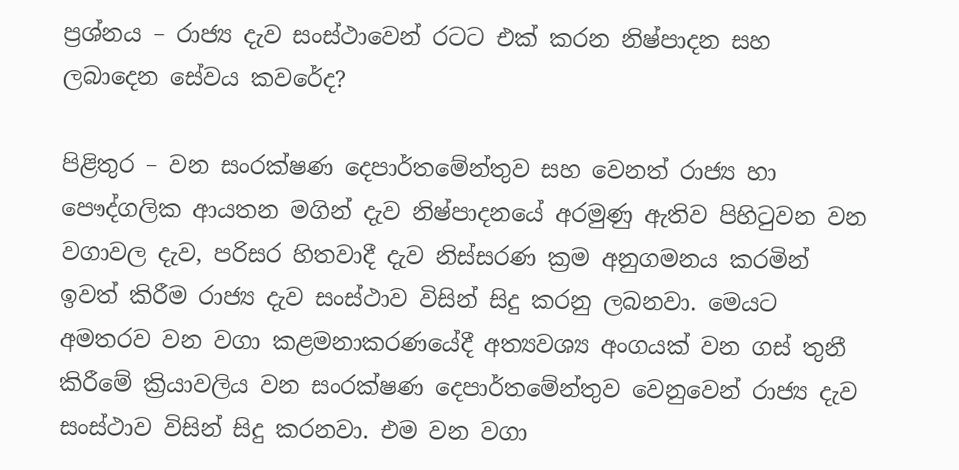ප්‍රශ්නය – රාජ්‍ය දැව සංස්ථාවෙන් රටට එක් කරන නිෂ්පාදන සහ ලබාදෙන සේවය කවරේද?

පිළිතුර – වන සංරක්ෂණ දෙපාර්තමේන්තුව සහ වෙනත් රාජ්‍ය හා පෞද්ගලික ආයතන මගින් දැව නිෂ්පාදනයේ අරමුණු ඇතිව පිහිටුවන වන වගාවල දැව, පරිසර හිතවාදී දැව නිස්සරණ ක්‍රම අනුගමනය කරමින් ඉවත් කිරීම රාජ්‍ය දැව සංස්ථාව විසින් සිදු කරනු ලබනවා. මෙයට අමතරව වන වගා කළමනාකරණයේදී අත්‍යවශ්‍ය අංගයක් වන ගස් තුනී කිරීමේ ක්‍රියාවලිය වන සංරක්ෂණ දෙපාර්තමේන්තුව වෙනුවෙන් රාජ්‍ය දැව සංස්ථාව විසින් සිදු කරනවා. එම වන වගා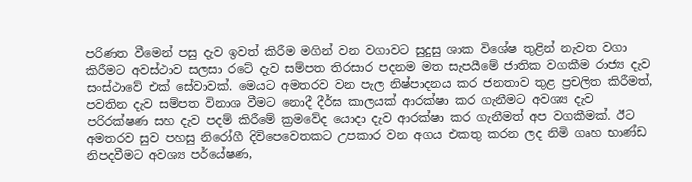පරිණත වීමෙන් පසු දැව ඉවත් කිරීම මගින් වන වගාවට සුදුසු ශාක විශේෂ තුළින් නැවත වගා කිරීමට අවස්ථාව සලසා රටේ දැව සම්පත තිරසාර පදනම මත සැපයීමේ ජාතික වගකීම රාජ්‍ය දැව සංස්ථාවේ එක් සේවාවක්. මෙයට අමතරව වන පැල නිෂ්පාදනය කර ජනතාව තුළ ප්‍රචලිත කිරීමත්, පවතින දැව සම්පත විනාශ වීමට නොදී දීර්ඝ කාලයක් ආරක්ෂා කර ගැනීමට අවශ්‍ය දැව පරිරක්ෂණ සහ දැව පදම් කිරීමේ ක්‍රමවේද යොදා දැව ආරක්ෂා කර ගැනීමත් අප වගකීමක්. ඊට අමතරව සුව පහසු නිරෝගී දිවිපෙවෙතකට උපකාර වන අගය එකතු කරන ලද නිමි ගෘහ භාණ්ඩ නිපදවීමට අවශ්‍ය පර්යේෂණ,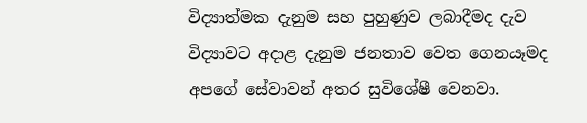විද්‍යාත්මක දැනුම සහ පුහුණුව ලබාදීමද දැව විද්‍යාවට අදාළ දැනුම ජනතාව වෙත ගෙනයෑමද අපගේ සේවාවන් අතර සුවිශේෂී වෙනවා.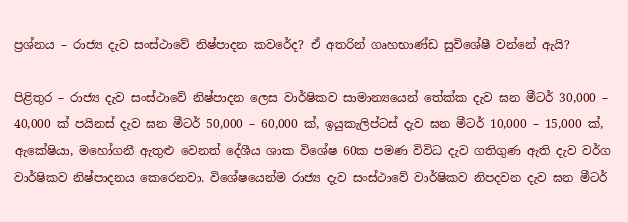ප්‍රශ්නය – රාජ්‍ය දැව සංස්ථාවේ නිෂ්පාදන කවරේද? ඒ අතරින් ගෘහභාණ්ඩ සුවිශේෂී වන්නේ ඇයි?

පිළිතුර – රාජ්‍ය දැව සංස්ථාවේ නිෂ්පාදන ලෙස වාර්ෂිකව සාමාන්‍යයෙන් තේක්ක දැව ඝන මීටර් 30,000 – 40,000 ක් පයිනස් දැව ඝන මීටර් 50,000 – 60,000 ක්, ඉයුකැලිප්ටස් දැව ඝන මීටර් 10,000 – 15,000 ක්, ඇකේෂියා, මහෝගනී ඇතුළු වෙනත් දේශීය ශාක විශේෂ 60ක පමණ විවිධ දැව ගතිගුණ ඇති දැව වර්ග වාර්ෂිකව නිෂ්පාදනය කෙරෙනවා. විශේෂයෙන්ම රාජ්‍ය දැව සංස්ථාවේ වාර්ෂිකව නිපදවන දැව ඝන මීටර්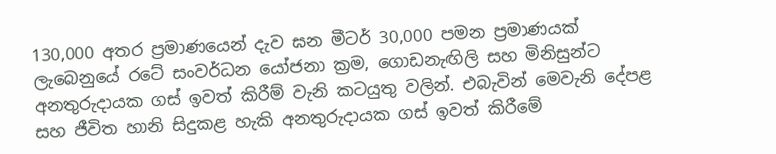130,000 අතර ප්‍රමාණයෙන් දැව ඝන මීටර් 30,000 පමන ප්‍රමාණයක් ලැබෙනුයේ රටේ සංවර්ධන යෝජනා ක්‍රම, ගොඩනැඟිලි සහ මිනිසුන්ට අනතුරුදායක ගස් ඉවත් කිරීම් වැනි කටයුතු වලින්. එබැවින් මෙවැනි දේපළ සහ ජීවිත හානි සිදුකළ හැකි අනතුරුදායක ගස් ඉවත් කිරීමේ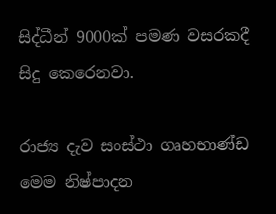සිද්ධීන් 9000ක් පමණ වසරකදී සිදු කෙරෙනවා.

රාජ්‍ය දැව සංස්ථා ගෘහභාණ්ඩ මෙම නිෂ්පාදන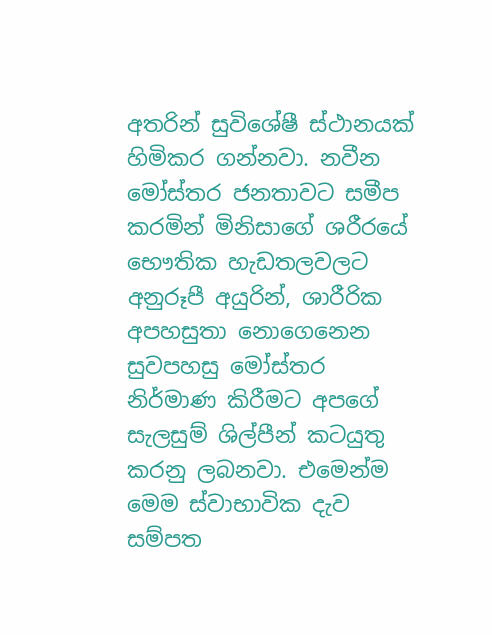අතරින් සුවිශේෂී ස්ථානයක් හිමිකර ගන්නවා. නවීන මෝස්තර ජනතාවට සමීප කරමින් මිනිසාගේ ශරීරයේ භෞතික හැඩතලවලට අනුරූපී අයුරින්, ශාරීරික අපහසුතා නොගෙනෙන සුවපහසු මෝස්තර නිර්මාණ කිරීමට අපගේ සැලසුම් ශිල්පීන් කටයුතු කරනු ලබනවා. එමෙන්ම මෙම ස්වාභාවික දැව සම්පත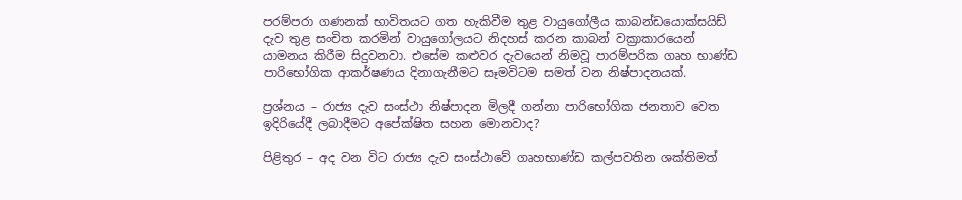පරම්පරා ගණනක් භාවිතයට ගත හැකිවීම තුළ වායුගෝලීය කාබන්ඩයොක්සයිඩ් දැව තුළ සංචිත කරමින් වායුගෝලයට නිදහස් කරන කාබන් වක්‍රාකාරයෙන් යාමනය කිරීම සිදුවනවා. එසේම කළුවර දැවයෙන් නිමවූ පාරම්පරික ගෘහ භාණ්ඩ පාරිභෝගික ආකර්ෂණය දිනාගැනීමට සෑමවිටම සමත් වන නිෂ්පාදනයක්.

ප්‍රශ්නය – රාජ්‍ය දැව සංස්ථා නිෂ්පාදන මිලදී ගන්නා පාරිභෝගික ජනතාව වෙත ඉදිරියේදී ලබාදීමට අපේක්ෂිත සහන මොනවාද?

පිළිතුර – අද වන විට රාජ්‍ය දැව සංස්ථාවේ ගෘහභාණ්ඩ කල්පවතින ශක්තිමත්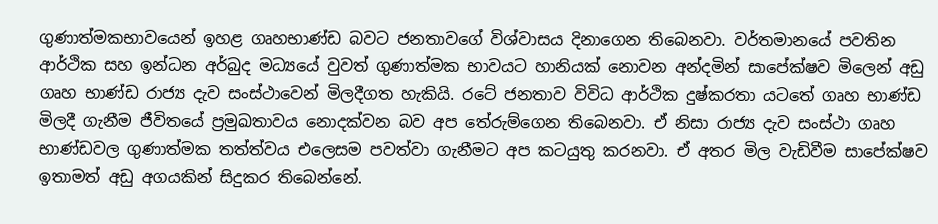ගුණාත්මකභාවයෙන් ඉහළ ගෘහභාණ්ඩ බවට ජනතාවගේ විශ්වාසය දිනාගෙන තිබෙනවා. වර්තමානයේ පවතින ආර්ථික සහ ඉන්ධන අර්බුද මධ්‍යයේ වුවත් ගුණාත්මක භාවයට හානියක් නොවන අන්දමින් සාපේක්ෂව මිලෙන් අඩු ගෘහ භාණ්ඩ රාජ්‍ය දැව සංස්ථාවෙන් මිලදීගත හැකියි. රටේ ජනතාව විවිධ ආර්ථික දුෂ්කරතා යටතේ ගෘහ භාණ්ඩ මිලදී ගැනීම ජීවිතයේ ප්‍රමුඛතාවය නොදක්වන බව අප තේරුම්ගෙන තිබෙනවා. ඒ නිසා රාජ්‍ය දැව සංස්ථා ගෘහ භාණ්ඩවල ගුණාත්මක තත්ත්වය එලෙසම පවත්වා ගැනීමට අප කටයුතු කරනවා. ඒ අතර මිල වැඩිවීම සාපේක්ෂව ඉතාමත් අඩු අගයකින් සිදුකර තිබෙන්නේ.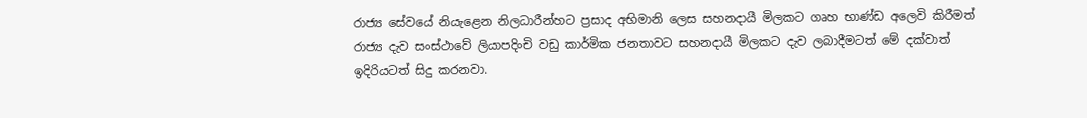රාජ්‍ය සේවයේ නියැළෙන නිලධාරීන්හට ප්‍රසාද අභිමානි ලෙස සහනදායී මිලකට ගෘහ භාණ්ඩ අලෙවි කිරීමත් රාජ්‍ය දැව සංස්ථාවේ ලියාපදිංචි වඩු කාර්මික ජනතාවට සහනදායී මිලකට දැව ලබාදීමටත් මේ දක්වාත් ඉදිරියටත් සිදු කරනවා.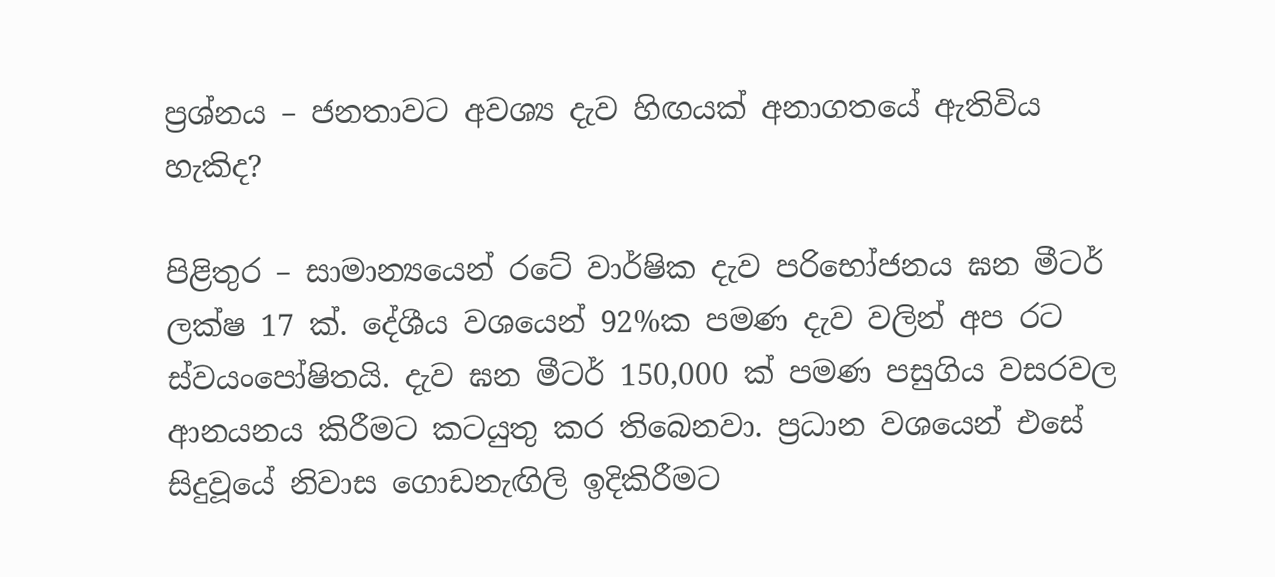ප්‍රශ්නය – ජනතාවට අවශ්‍ය දැව හිඟයක් අනාගතයේ ඇතිවිය හැකිද?

පිළිතුර – සාමාන්‍යයෙන් රටේ වාර්ෂික දැව පරිභෝජනය ඝන මීටර් ලක්ෂ 17 ක්. දේශීය වශයෙන් 92%ක පමණ දැව වලින් අප රට ස්වයංපෝෂිතයි. දැව ඝන මීටර් 150,000 ක් පමණ පසුගිය වසරවල ආනයනය කිරීමට කටයුතු කර තිබෙනවා. ප්‍රධාන වශයෙන් එසේ සිදුවූයේ නිවාස ගොඩනැඟිලි ඉදිකිරීමට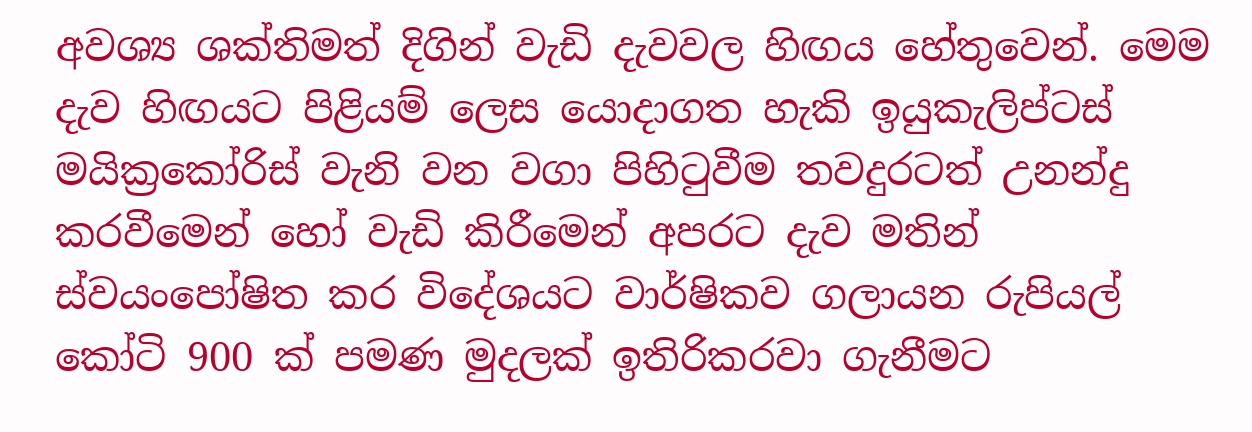අවශ්‍ය ශක්තිමත් දිගින් වැඩි දැවවල හිඟය හේතුවෙන්. මෙම දැව හිඟයට පිළියම් ලෙස යොදාගත හැකි ඉයුකැලිප්ටස් මයික්‍රකෝරිස් වැනි වන වගා පිහිටුවීම තවදුරටත් උනන්දු කරවීමෙන් හෝ වැඩි කිරීමෙන් අපරට දැව මතින් ස්වයංපෝෂිත කර විදේශයට වාර්ෂිකව ගලායන රුපියල් කෝටි 900 ක් පමණ මුදලක් ඉතිරිකරවා ගැනීමට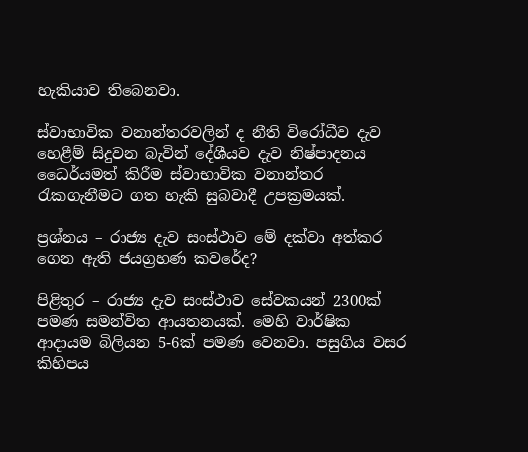හැකියාව තිබෙනවා.

ස්වාභාවික වනාන්තරවලින් ද නීති විරෝධීව දැව හෙළීම් සිදුවන බැවින් දේශීයව දැව නිෂ්පාදනය ධෛර්යමත් කිරීම ස්වාභාවික වනාන්තර රැකගැනීමට ගත හැකි සුබවාදී උපක්‍රමයක්.

ප්‍රශ්නය – රාජ්‍ය දැව සංස්ථාව මේ දක්වා අත්කර ගෙන ඇති ජයග්‍රහණ කවරේද?

පිළිතුර – රාජ්‍ය දැව සංස්ථාව සේවකයන් 2300ක් පමණ සමන්විත ආයතනයක්. මෙහි වාර්ෂික ආදායම බිලියන 5-6ක් පමණ වෙනවා. පසුගිය වසර කිහිපය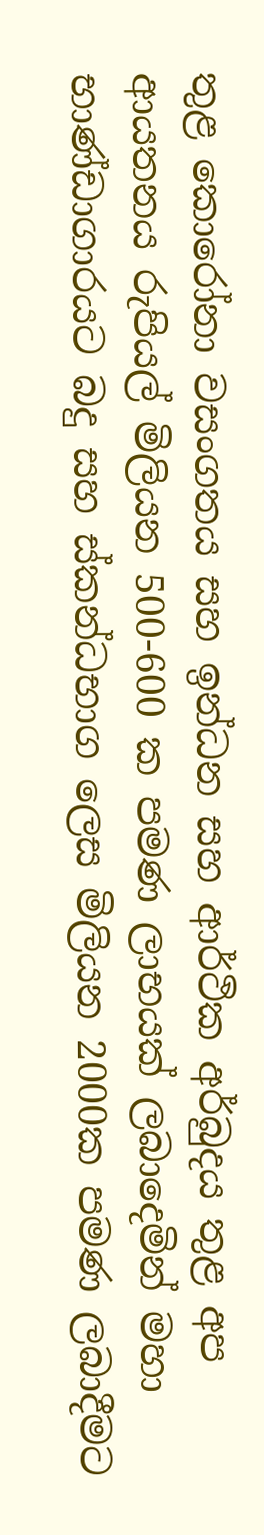තුළ කොරෝනා වසංගතය සහ ඉන්ධන සහ ආර්ථික අර්බුදය තුළ අප ආයතනය රුපියල් මිලියන 500-600 ක පමණ ලාභයක් ලබාදෙමින් මහා භාණ්ඩාගාරයට බදු සහ ස්කන්ධභාග ලෙස මිලියන 2000ක පමණ ලබාදීමට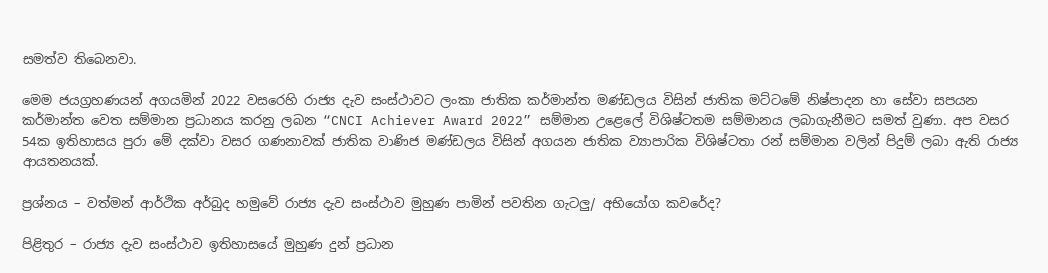සමත්ව තිබෙනවා.

මෙම ජයග්‍රහණයන් අගයමින් 2022 වසරෙහි රාජ්‍ය දැව සංස්ථාවට ලංකා ජාතික කර්මාන්ත මණ්ඩලය විසින් ජාතික මට්ටමේ නිෂ්පාදන හා සේවා සපයන කර්මාන්ත වෙත සම්මාන ප්‍රධානය කරනු ලබන “CNCI Achiever Award 2022” සම්මාන උළෙලේ විශිෂ්ටතම සම්මානය ලබාගැනීමට සමත් වුණා. අප වසර 54ක ඉතිහාසය පුරා මේ දක්වා වසර ගණනාවක් ජාතික වාණිජ මණ්ඩලය විසින් අගයන ජාතික ව්‍යාපාරික විශිෂ්ටතා රන් සම්මාන වලින් පිදුම් ලබා ඇති රාජ්‍ය ආයතනයක්.

ප්‍රශ්නය – වත්මන් ආර්ථික අර්බුද හමුවේ රාජ්‍ය දැව සංස්ථාව මුහුණ පාමින් පවතින ගැටලු/ අභියෝග කවරේද?

පිළිතුර – රාජ්‍ය දැව සංස්ථාව ඉතිහාසයේ මුහුණ දුන් ප්‍රධාන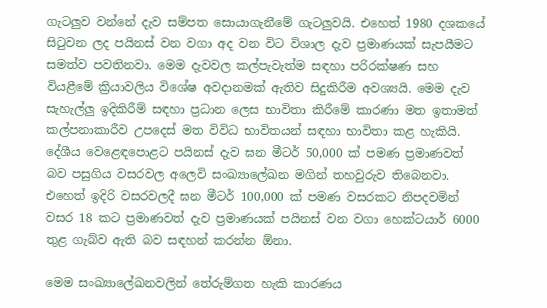ගැටලුව වන්නේ දැව සම්පත සොයාගැනීමේ ගැටලුවයි. එහෙත් 1980 දශකයේ සිටුවන ලද පයිනස් වන වගා අද වන විට විශාල දැව ප්‍රමාණයක් සැපයීමට සමත්ව පවතිනවා. මෙම දැවවල කල්පැවැත්ම සඳහා පරිරක්ෂණ සහ වියළීමේ ක්‍රියාවලිය විශේෂ අවදානමක් ඇතිව සිදුකිරීම අවශ්‍යයි. මෙම දැව සැහැල්ලු ඉදිකිරීම් සඳහා ප්‍රධාන ලෙස භාවිතා කිරීමේ කාරණා මත ඉතාමත් කල්පනාකාරීව උපදෙස් මත විවිධ භාවිතයන් සඳහා භාවිතා කළ හැකියි. දේශීය වෙළෙඳපොළට පයිනස් දැව ඝන මීටර් 50,000 ක් පමණ ප්‍රමාණවත් බව පසුගිය වසරවල අලෙවි සංඛ්‍යාලේඛන මගින් තහවුරුව තිබෙනවා. එහෙත් ඉදිරි වසරවලදී ඝන මීටර් 100,000 ක් පමණ වසරකට නිපදවමින් වසර 18 කට ප්‍රමාණවත් දැව ප්‍රමාණයක් පයිනස් වන වගා හෙක්ටයාර් 6000 තුළ ගැබ්ව ඇති බව සඳහන් කරන්න ඕනා.

මෙම සංඛ්‍යාලේඛනවලින් තේරුම්ගත හැකි කාරණය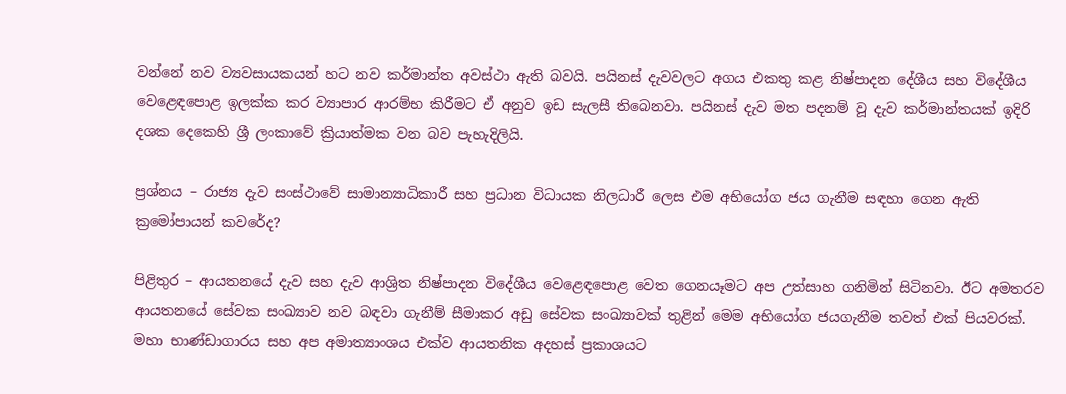වන්නේ නව ව්‍යවසායකයන් හට නව කර්මාන්ත අවස්ථා ඇති බවයි. පයිනස් දැවවලට අගය එකතු කළ නිෂ්පාදන දේශීය සහ විදේශීය වෙළෙඳපොළ ඉලක්ක කර ව්‍යාපාර ආරම්භ කිරීමට ඒ අනුව ඉඩ සැලසී තිබෙනවා. පයිනස් දැව මත පදනම් වූ දැව කර්මාන්තයක් ඉදිරි දශක දෙකෙහි ශ්‍රී ලංකාවේ ක්‍රියාත්මක වන බව පැහැදිලියි.

ප්‍රශ්නය – රාජ්‍ය දැව සංස්ථාවේ සාමාන්‍යාධිකාරී සහ ප්‍රධාන විධායක නිලධාරී ලෙස එම අභියෝග ජය ගැනීම සඳහා ගෙන ඇති ක්‍රමෝපායන් කවරේද?

පිළිතුර – ආයතනයේ දැව සහ දැව ආශ්‍රිත නිෂ්පාදන විදේශීය වෙළෙඳපොළ වෙත ගෙනයෑමට අප උත්සාහ ගනිමින් සිටිනවා. ඊට අමතරව ආයතනයේ සේවක සංඛ්‍යාව නව බඳවා ගැනීම් සීමාකර අඩු සේවක සංඛ්‍යාවක් තුළින් මෙම අභියෝග ජයගැනීම තවත් එක් පියවරක්. මහා භාණ්ඩාගාරය සහ අප අමාත්‍යාංශය එක්ව ආයතනික අදහස් ප්‍රකාශයට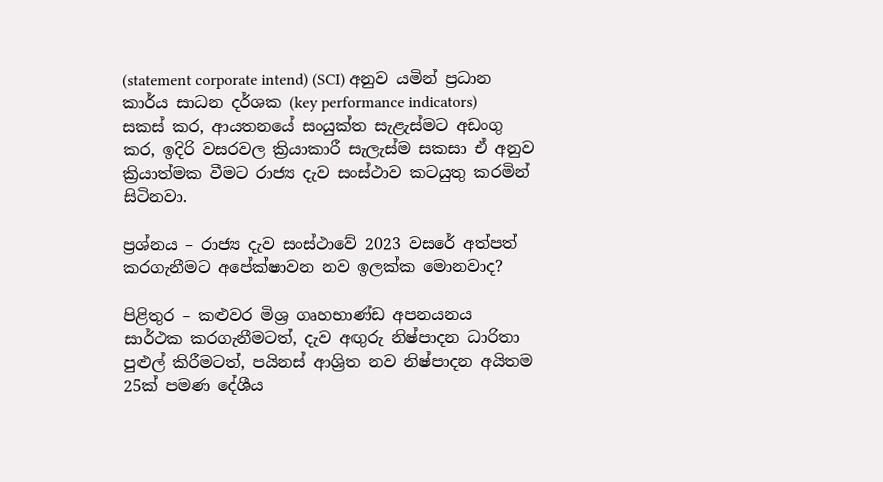(statement corporate intend) (SCI) අනුව යමින් ප්‍රධාන කාර්ය සාධන දර්ශක (key performance indicators) සකස් කර, ආයතනයේ සංයුක්ත සැළැස්මට අඩංගු කර, ඉදිරි වසරවල ක්‍රියාකාරී සැලැස්ම සකසා ඒ අනුව ක්‍රියාත්මක වීමට රාජ්‍ය දැව සංස්ථාව කටයුතු කරමින් සිටිනවා.

ප්‍රශ්නය – රාජ්‍ය දැව සංස්ථාවේ 2023 වසරේ අත්පත් කරගැනීමට අපේක්ෂාවන නව ඉලක්ක මොනවාද?

පිළිතුර – කළුවර මිශ්‍ර ගෘහභාණ්ඩ අපනයනය සාර්ථක කරගැනීමටත්, දැව අඟුරු නිෂ්පාදන ධාරිතා පුළුල් කිරීමටත්, පයිනස් ආශ්‍රිත නව නිෂ්පාදන අයිතම 25ක් පමණ දේශීය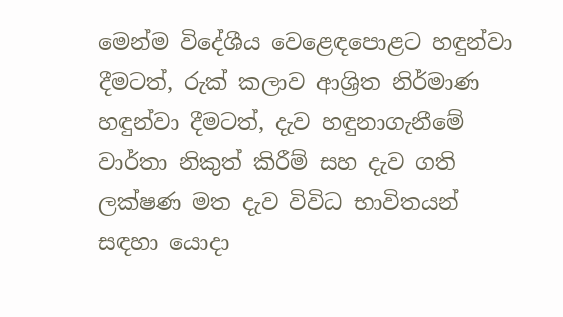මෙන්ම විදේශීය වෙළෙඳපොළට හඳුන්වා දීමටත්, රුක් කලාව ආශ්‍රිත නිර්මාණ හඳුන්වා දීමටත්, දැව හඳුනාගැනීමේ වාර්තා නිකුත් කිරීම් සහ දැව ගති ලක්ෂණ මත දැව විවිධ භාවිතයන් සඳහා යොදා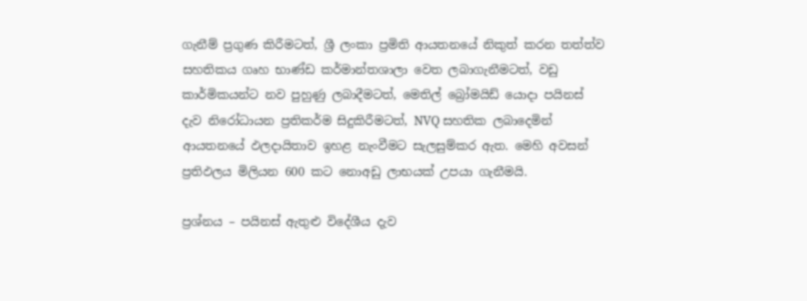ගැනීම් ප්‍රගුණ කිරීමටත්, ශ්‍රී ලංකා ප්‍රමිති ආයතනයේ නිකුත් කරන තත්ත්ව සහතිකය ගෘහ භාණ්ඩ කර්මාන්තශාලා වෙත ලබාගැනීමටත්, වඩු කාර්මිකයන්ට නව පුහුණු ලබාදීමටත්, මෙතිල් බ්‍රෝමයිඩ් යොදා පයිනස් දැව නිරෝධායන ප්‍රතිකර්ම සිදුකිරීමටත්, NVQ සහතික ලබාදෙමින් ආයතනයේ ඵලදායිතාව ඉහළ නැංවීමට සැලසුම්කර ඇත. මෙහි අවසන් ප්‍රතිඵලය මිලියන 600 කට නොඅඩු ලාභයක් උපයා ගැනීමයි.

ප්‍රශ්නය – පයිනස් ඇතුළු විදේශීය දැව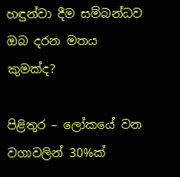හඳුන්වා දීම සම්බන්ධව ඔබ දරන මතය කුමක්ද?

පිළිතුර – ලෝකයේ වන වගාවලින් 30%ක්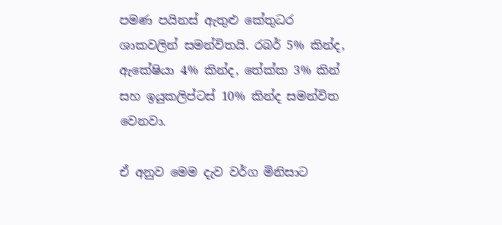පමණ පයිනස් ඇතුළු කේතුධර ශාකවලින් සමන්විතයි. රබර් 5% කින්ද, ඇකේෂියා 4% කින්ද, තේක්ක 3% කින් සහ ඉයුකලිප්ටස් 10% කින්ද සමන්විත වෙනවා.

ඒ අනුව මෙම දැව වර්ග මිනිසාට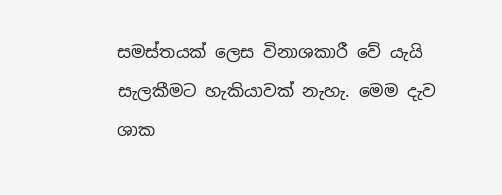සමස්තයක් ලෙස විනාශකාරී වේ යැයි සැලකීමට හැකියාවක් නැහැ. මෙම දැව ශාක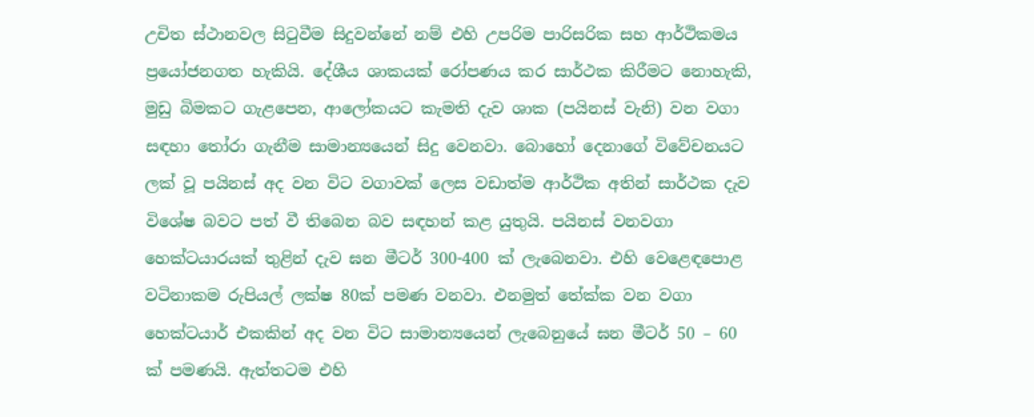උචිත ස්ථානවල සිටුවීම සිදුවන්නේ නම් එහි උපරිම පාරිසරික සහ ආර්ථිකමය ප්‍රයෝජනගත හැකියි. දේශීය ශාකයක් රෝපණය කර සාර්ථක කිරීමට නොහැකි, මුඩු බිමකට ගැළපෙන, ආලෝකයට කැමති දැව ශාක (පයිනස් වැනි) වන වගා සඳහා තෝරා ගැනීම සාමාන්‍යයෙන් සිදු වෙනවා. බොහෝ දෙනාගේ විවේචනයට ලක් වූ පයිනස් අද වන විට වගාවක් ලෙස වඩාත්ම ආර්ථික අතින් සාර්ථක දැව විශේෂ බවට පත් වී තිබෙන බව සඳහන් කළ යුතුයි. පයිනස් වනවගා හෙක්ටයාරයක් තුළින් දැව ඝන මීටර් 300-400 ක් ලැබෙනවා. එහි වෙළෙඳපොළ වටිනාකම රුපියල් ලක්ෂ 80ක් පමණ වනවා. එනමුත් තේක්ක වන වගා හෙක්ටයාර් එකකින් අද වන විට සාමාන්‍යයෙන් ලැබෙනුයේ ඝන මීටර් 50 – 60 ක් පමණයි. ඇත්තටම එහි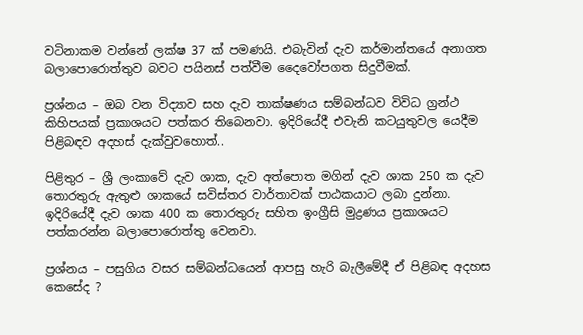වටිනාකම වන්නේ ලක්ෂ 37 ක් පමණයි. එබැවින් දැව කර්මාන්තයේ අනාගත බලාපොරොත්තුව බවට පයිනස් පත්වීම දෛවෝපගත සිදුවීමක්.

ප්‍රශ්නය – ඔබ වන විද්‍යාව සහ දැව තාක්ෂණය සම්බන්ධව විවිධ ග්‍රන්ථ කිහිපයක් ප්‍රකාශයට පත්කර තිබෙනවා. ඉදිරියේදී එවැනි කටයුතුවල යෙදීම පිළිබඳව අදහස් දැක්වුවහොත්..

පිළිතුර – ශ්‍රී ලංකාවේ දැව ශාක, දැව අත්පොත මගින් දැව ශාක 250 ක දැව තොරතුරු ඇතුළු ශාකයේ සවිස්තර වාර්තාවක් පාඨකයාට ලබා දුන්නා. ඉදිරියේදී දැව ශාක 400 ක තොරතුරු සහිත ඉංග්‍රීසි මුද්‍රණය ප්‍රකාශයට පත්කරන්න බලාපොරොත්තු වෙනවා.

ප්‍රශ්නය – පසුගිය වසර සම්බන්ධයෙන් ආපසු හැරි බැලීමේදී ඒ පිළිබඳ අදහස කෙසේද ?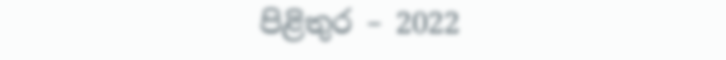පිළිතුර – 2022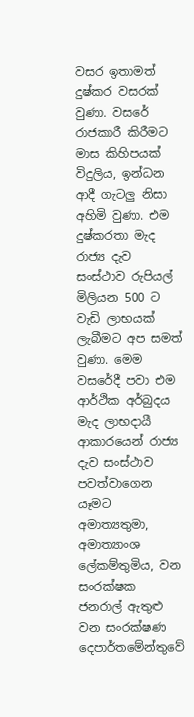වසර ඉතාමත් දුෂ්කර වසරක් වුණා. වසරේ රාජකාරී කිරීමට මාස කිහිපයක් විදුලිය, ඉන්ධන ආදී ගැටලු නිසා අහිමි වුණා. එම දුෂ්කරතා මැද රාජ්‍ය දැව සංස්ථාව රුපියල් මිලියන 500 ට වැඩි ලාභයක් ලැබීමට අප සමත් වුණා. මෙම වසරේදී පවා එම ආර්ථික අර්බුදය මැද ලාභදායී ආකාරයෙන් රාජ්‍ය දැව සංස්ථාව පවත්වාගෙන යෑමට අමාත්‍යතුමා, අමාත්‍යාංශ ලේකම්තුමිය, වන සංරක්ෂක ජනරාල් ඇතුළු වන සංරක්ෂණ දෙපාර්තමේන්තුවේ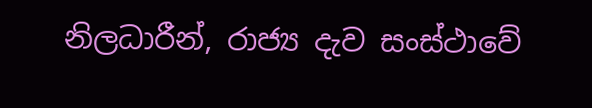නිලධාරීන්, රාජ්‍ය දැව සංස්ථාවේ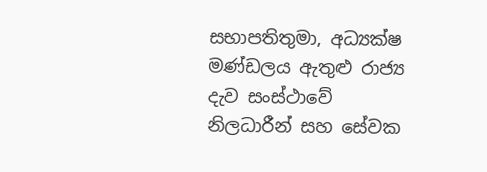සභාපතිතුමා, අධ්‍යක්ෂ මණ්ඩලය ඇතුළු රාජ්‍ය දැව සංස්ථාවේ නිලධාරීන් සහ සේවක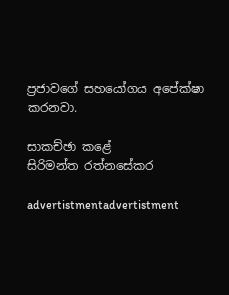ප්‍රජාවගේ සහයෝගය අපේක්ෂා කරනවා.

සාකච්ඡා කළේ
සිරිමන්ත රත්නසේකර

advertistmentadvertistment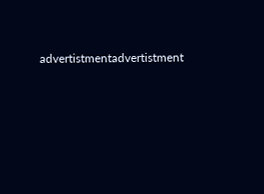advertistmentadvertistment